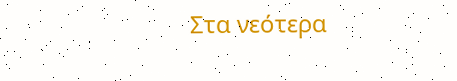Στα νεότερα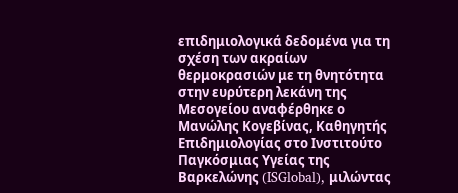επιδημιολογικά δεδομένα για τη σχέση των ακραίων θερμοκρασιών με τη θνητότητα στην ευρύτερη λεκάνη της Μεσογείου αναφέρθηκε ο Μανώλης Κογεβίνας, Καθηγητής Επιδημιολογίας στο Ινστιτούτο Παγκόσμιας Υγείας της Βαρκελώνης (ISGlobal), μιλώντας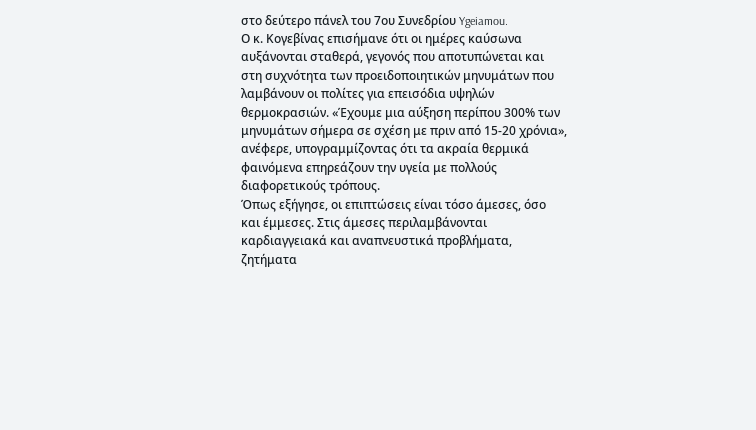στο δεύτερο πάνελ του 7ου Συνεδρίου Ygeiamou.
Ο κ. Κογεβίνας επισήμανε ότι οι ημέρες καύσωνα αυξάνονται σταθερά, γεγονός που αποτυπώνεται και στη συχνότητα των προειδοποιητικών μηνυμάτων που λαμβάνουν οι πολίτες για επεισόδια υψηλών θερμοκρασιών. «Έχουμε μια αύξηση περίπου 300% των μηνυμάτων σήμερα σε σχέση με πριν από 15-20 χρόνια», ανέφερε, υπογραμμίζοντας ότι τα ακραία θερμικά φαινόμενα επηρεάζουν την υγεία με πολλούς διαφορετικούς τρόπους.
Όπως εξήγησε, οι επιπτώσεις είναι τόσο άμεσες, όσο και έμμεσες. Στις άμεσες περιλαμβάνονται καρδιαγγειακά και αναπνευστικά προβλήματα, ζητήματα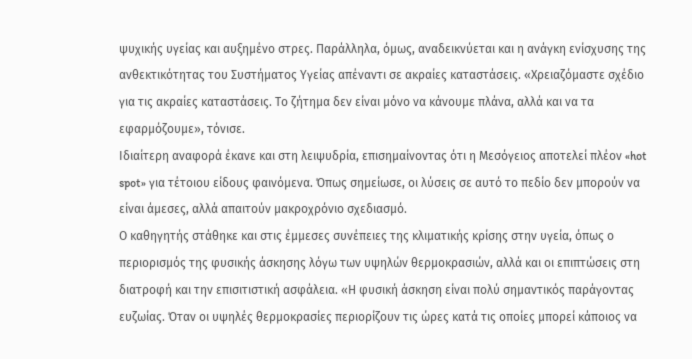ψυχικής υγείας και αυξημένο στρες. Παράλληλα, όμως, αναδεικνύεται και η ανάγκη ενίσχυσης της ανθεκτικότητας του Συστήματος Υγείας απέναντι σε ακραίες καταστάσεις. «Χρειαζόμαστε σχέδιο για τις ακραίες καταστάσεις. Το ζήτημα δεν είναι μόνο να κάνουμε πλάνα, αλλά και να τα εφαρμόζουμε», τόνισε.
Ιδιαίτερη αναφορά έκανε και στη λειψυδρία, επισημαίνοντας ότι η Μεσόγειος αποτελεί πλέον «hot spot» για τέτοιου είδους φαινόμενα. Όπως σημείωσε, οι λύσεις σε αυτό το πεδίο δεν μπορούν να είναι άμεσες, αλλά απαιτούν μακροχρόνιο σχεδιασμό.
Ο καθηγητής στάθηκε και στις έμμεσες συνέπειες της κλιματικής κρίσης στην υγεία, όπως ο περιορισμός της φυσικής άσκησης λόγω των υψηλών θερμοκρασιών, αλλά και οι επιπτώσεις στη διατροφή και την επισιτιστική ασφάλεια. «Η φυσική άσκηση είναι πολύ σημαντικός παράγοντας ευζωίας. Όταν οι υψηλές θερμοκρασίες περιορίζουν τις ώρες κατά τις οποίες μπορεί κάποιος να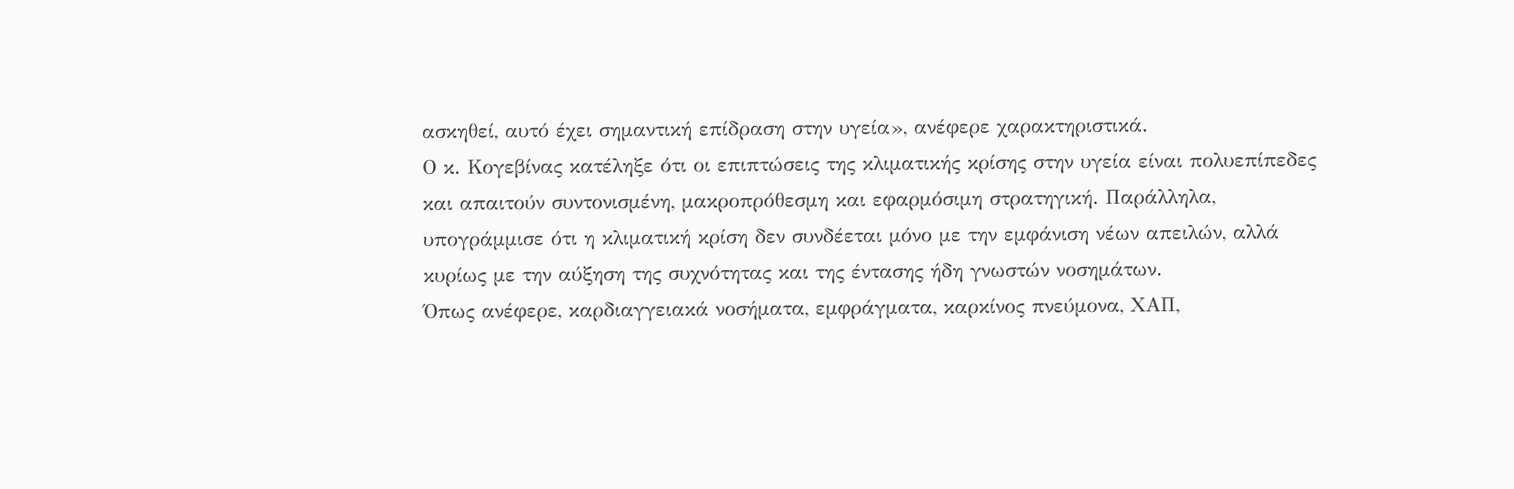ασκηθεί, αυτό έχει σημαντική επίδραση στην υγεία», ανέφερε χαρακτηριστικά.
Ο κ. Κογεβίνας κατέληξε ότι οι επιπτώσεις της κλιματικής κρίσης στην υγεία είναι πολυεπίπεδες και απαιτούν συντονισμένη, μακροπρόθεσμη και εφαρμόσιμη στρατηγική. Παράλληλα, υπογράμμισε ότι η κλιματική κρίση δεν συνδέεται μόνο με την εμφάνιση νέων απειλών, αλλά κυρίως με την αύξηση της συχνότητας και της έντασης ήδη γνωστών νοσημάτων.
Όπως ανέφερε, καρδιαγγειακά νοσήματα, εμφράγματα, καρκίνος πνεύμονα, ΧΑΠ,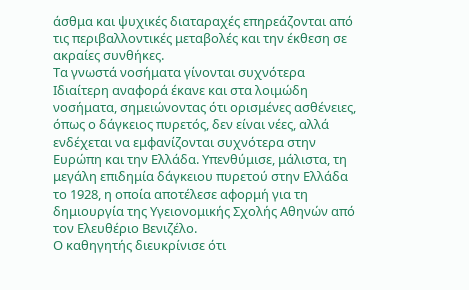άσθμα και ψυχικές διαταραχές επηρεάζονται από τις περιβαλλοντικές μεταβολές και την έκθεση σε ακραίες συνθήκες.
Τα γνωστά νοσήματα γίνονται συχνότερα
Ιδιαίτερη αναφορά έκανε και στα λοιμώδη νοσήματα, σημειώνοντας ότι ορισμένες ασθένειες, όπως ο δάγκειος πυρετός, δεν είναι νέες, αλλά ενδέχεται να εμφανίζονται συχνότερα στην Ευρώπη και την Ελλάδα. Υπενθύμισε, μάλιστα, τη μεγάλη επιδημία δάγκειου πυρετού στην Ελλάδα το 1928, η οποία αποτέλεσε αφορμή για τη δημιουργία της Υγειονομικής Σχολής Αθηνών από τον Ελευθέριο Βενιζέλο.
Ο καθηγητής διευκρίνισε ότι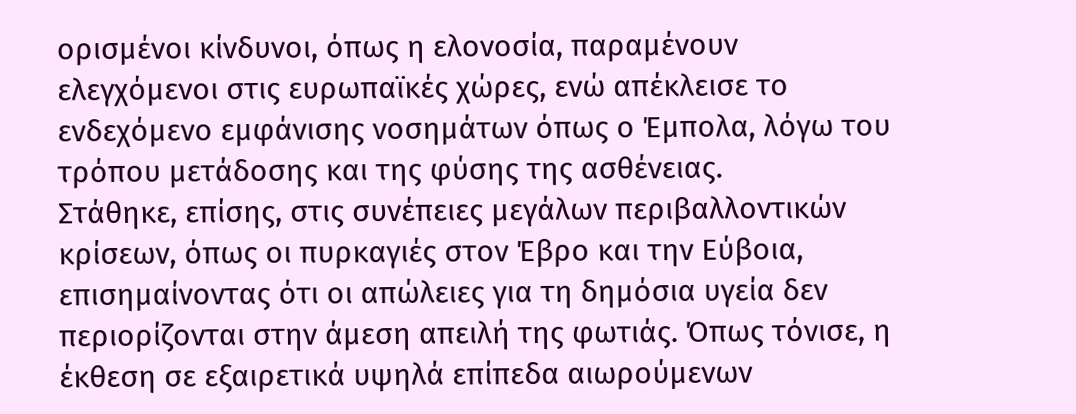ορισμένοι κίνδυνοι, όπως η ελονοσία, παραμένουν ελεγχόμενοι στις ευρωπαϊκές χώρες, ενώ απέκλεισε το ενδεχόμενο εμφάνισης νοσημάτων όπως ο Έμπολα, λόγω του τρόπου μετάδοσης και της φύσης της ασθένειας.
Στάθηκε, επίσης, στις συνέπειες μεγάλων περιβαλλοντικών κρίσεων, όπως οι πυρκαγιές στον Έβρο και την Εύβοια, επισημαίνοντας ότι οι απώλειες για τη δημόσια υγεία δεν περιορίζονται στην άμεση απειλή της φωτιάς. Όπως τόνισε, η έκθεση σε εξαιρετικά υψηλά επίπεδα αιωρούμενων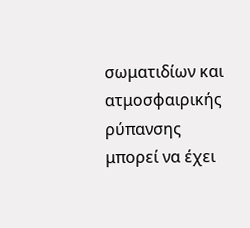σωματιδίων και ατμοσφαιρικής ρύπανσης μπορεί να έχει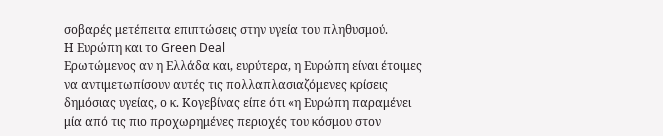σοβαρές μετέπειτα επιπτώσεις στην υγεία του πληθυσμού.
Η Ευρώπη και το Green Deal
Ερωτώμενος αν η Ελλάδα και, ευρύτερα, η Ευρώπη είναι έτοιμες να αντιμετωπίσουν αυτές τις πολλαπλασιαζόμενες κρίσεις δημόσιας υγείας, ο κ. Κογεβίνας είπε ότι «η Ευρώπη παραμένει μία από τις πιο προχωρημένες περιοχές του κόσμου στον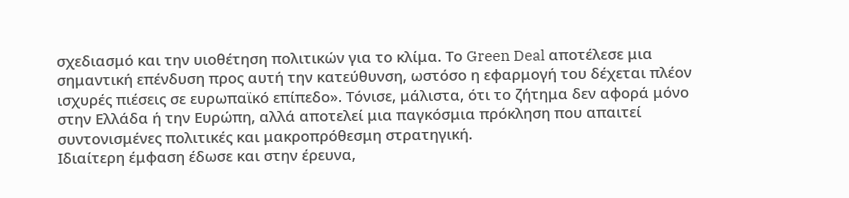σχεδιασμό και την υιοθέτηση πολιτικών για το κλίμα. Το Green Deal αποτέλεσε μια σημαντική επένδυση προς αυτή την κατεύθυνση, ωστόσο η εφαρμογή του δέχεται πλέον ισχυρές πιέσεις σε ευρωπαϊκό επίπεδο». Τόνισε, μάλιστα, ότι το ζήτημα δεν αφορά μόνο στην Ελλάδα ή την Ευρώπη, αλλά αποτελεί μια παγκόσμια πρόκληση που απαιτεί συντονισμένες πολιτικές και μακροπρόθεσμη στρατηγική.
Ιδιαίτερη έμφαση έδωσε και στην έρευνα,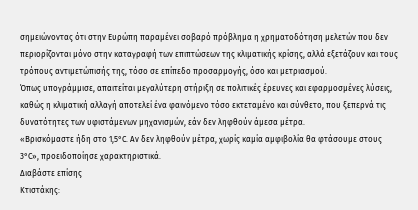σημειώνοντας ότι στην Ευρώπη παραμένει σοβαρό πρόβλημα η χρηματοδότηση μελετών που δεν περιορίζονται μόνο στην καταγραφή των επιπτώσεων της κλιματικής κρίσης, αλλά εξετάζουν και τους τρόπους αντιμετώπισής της, τόσο σε επίπεδο προσαρμογής, όσο και μετριασμού.
Όπως υπογράμμισε, απαιτείται μεγαλύτερη στήριξη σε πολιτικές έρευνες και εφαρμοσμένες λύσεις, καθώς η κλιματική αλλαγή αποτελεί ένα φαινόμενο τόσο εκτεταμένο και σύνθετο, που ξεπερνά τις δυνατότητες των υφιστάμενων μηχανισμών, εάν δεν ληφθούν άμεσα μέτρα.
«Βρισκόμαστε ήδη στο 1,5°C. Αν δεν ληφθούν μέτρα, χωρίς καμία αμφιβολία θα φτάσουμε στους 3°C», προειδοποίησε χαρακτηριστικά.
Διαβάστε επίσης
Κτιστάκης: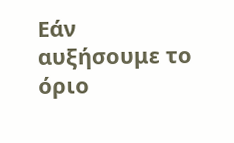Εάν αυξήσουμε το όριο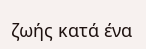ζωής κατά ένα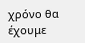χρόνο θα έχουμε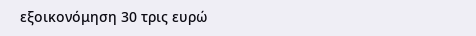εξοικονόμηση 30 τρις ευρώ